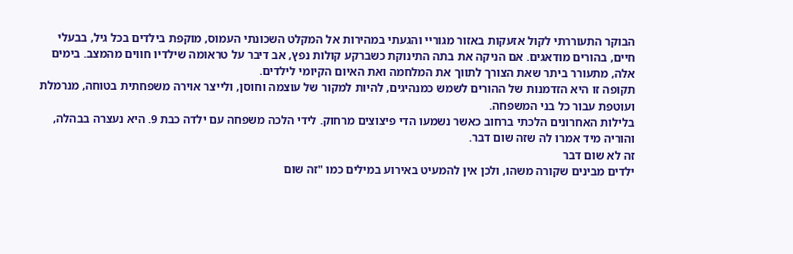הבוקר התעוררתי לקול אזעקות באזור מגוריי והגעתי במהירות אל המקלט השכונתי העמוס, מוקפת בילדים בכל גיל, בבעלי חיים, בהורים מודאגים. אם הניקה את בתה התינוקת כשברקע קולות נפץ, אב דיבר על טראומה שילדיו חווים מהמצב. בימים אלה, מתעורר ביתר שאת הצורך לתווך את המלחמה ואת האיום הקיומי לילדים.
תקופה זו היא הזדמנות של ההורים לשמש כמנהיגים, להיות למקור של עוצמה וחוסן, ולייצר אוירה משפחתית בטוחה, מנרמלת ועוטפת עבור כל בני המשפחה.
בלילות האחרונים הלכתי ברחוב כאשר נשמעו הדי פיצוצים מרחוק. לידי הלכה משפחה עם ילדה כבת 9. היא נעצרה בבהלה, והוריה מיד אמרו לה שזה שום דבר.
זה לא שום דבר
ילדים מבינים שקורה משהו, ולכן אין להמעיט באירוע במילים כמו "זה שום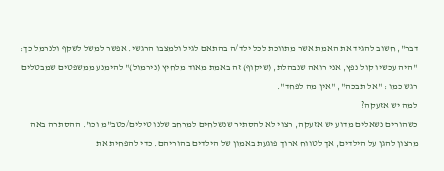דבר", חשוב להגיד את האמת אשר מתווכת לכל ילד/ה בהתאם לגיל ולמצבו הרגשי. אפשר למשל לשקף ולנרמל כך: "היה עכשיו קול נפץ, אני רואה שנבהלת, (שיקוף) זה באמת מאוד מלחיץ (נירמול)" להימנע ממשפטים שמבטלים רגש כמו : "אל תבכה", "אין מה לפחד".
למה יש אזעקה?
כשהורים נשאלים מדוע יש אזעקה, רצוי לא להסתיר שנשלחים למרחב שלנו טילים/כטב"מ וכו'. ההסתרה באה מרצון להגן על הילדים, אך לטווח ארוך פוגעת באמון של הילדים בהוריהם. כדי להפחית את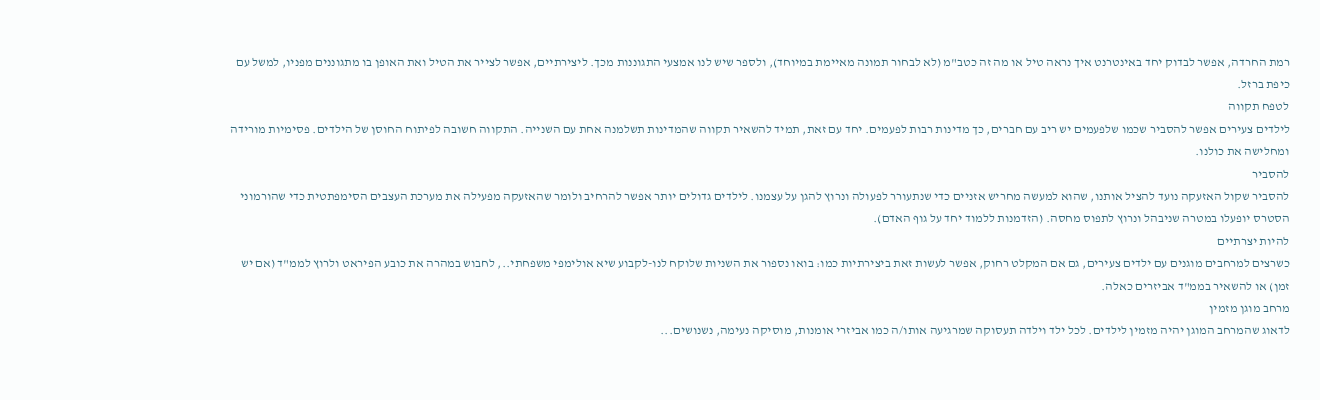רמת החרדה, אפשר לבדוק יחד באינטרנט איך נראה טיל או מה זה כטב"מ (לא לבחור תמונה מאיימת במיוחד), ולספר שיש לנו אמצעי התגוננות מכך. ליצירתיים, אפשר לצייר את הטיל ואת האופן בו מתגוננים מפניו, למשל עם כיפת ברזל.
לטפח תקווה
לילדים צעירים אפשר להסביר שכמו שלפעמים יש ריב עם חברים, כך מדינות רבות לפעמים. יחד עם זאת, תמיד להשאיר תקווה שהמדינות תשלמנה אחת עם השנייה. התקווה חשובה לפיתוח החוסן של הילדים. פסימיות מורידה ומחלישה את כולנו.
להסביר
להסביר שקול האזעקה נועד להציל אותנו, שהוא למעשה מחריש אזניים כדי שנתעורר לפעולה ונרוץ להגן על עצמנו. לילדים גדולים יותר אפשר להרחיב ולומר שהאזעקה מפעילה את מערכת העצבים הסימפתטית כדי שהורמוני הסטרס יופעלו במטרה שניבהל ונרוץ לתפוס מחסה. (הזדמנות ללמוד יחד על גוף האדם).
להיות יצרתיים
כשרצים למרחבים מוגנים עם ילדים צעירים, גם אם המקלט רחוק, אפשר לעשות זאת ביצירתיות כמו: בואו נספור את השניות שלוקח לנו-לקבוע שיא אולימפי משפחתי.., לחבוש במהרה את כובע הפיראט ולרוץ לממ"ד (אם יש זמן) או להשאיר בממ"ד אביזרים כאלה.
מרחב מוגן מזמין
לדאוג שהמרחב המוגן יהיה מזמין לילדים. לכל ילד וילדה תעסוקה שמרגיעה אותו/ה כמו אביזרי אומנות, מוסיקה נעימה, נשנושים...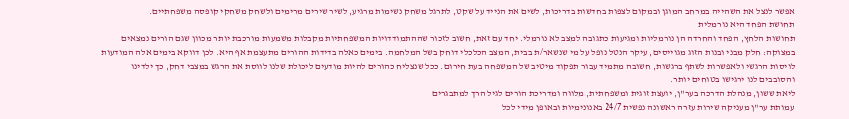אפשר לנצל את השהייה במרחב המוגן ובמקום לצפות בחדשות בדריכות, לשים את הנייד על שקט, לתרגל משחק נשימות מרגיע, לשיר שירים מרימים ולשחק משחקי קופסה משפחתיים.
תחושת הפחד היא נורמלית
תחושות הלחץ, הפחד והחרדה הן נורמליות ומגיעות כתגובה למצב לא נורמלי. יחד עם זאת, חשוב לזכור שההתמודדויות המשפחתיות מקבלות משמעות מורכבת יותר מכוון שגם הורים נמצאים במצוקה: חלק מבני ובנות הזוג מגוייסים, עיקר הנטל נופל על מי שנשאר/ת בבית, המצב הכלכלי דוחק בשל המלחמה. בימים כאלה בדידות ההורים מתעצמת אף היא. לכן דווקא בימים אלה המודעות לויסות הרגשי ולאפשרות לשתף ברגשות, חשובה מתמיד עבור תפקוד מיטיב של המשפחה בעת חירום. ככל שנצליח כהורים להיות מודעים ליכולת שלנו לווסת את הרגש במצבי דחק, כך ילדינו והסובבים לנו ירגישו בטוחים יותר.
ליאת ששון, מנהלת הדרכה בער"ן, יועצת זוגית ומשפחתית, מלווה ומדריכת הורים לגיל הרך למתבגרים
עמותת ער"ן מעניקה שירות עזרה ראשונה נפשית 24/7 באנונימיות ובאופן מידי לכל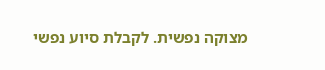מצוקה נפשית. לקבלת סיוע נפשי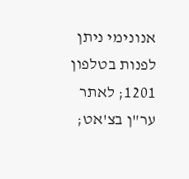אנונימי ניתן לפנות בטלפון 1201; לאתר ער"ן בצ'אט;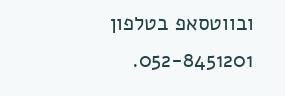ובווטסאפ בטלפון 052-8451201.